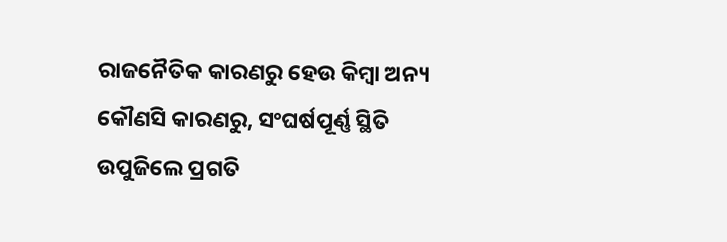ରାଜନୈତିକ କାରଣରୁ ହେଉ କିମ୍ବା ଅନ୍ୟ କୌଣସି କାରଣରୁ, ସଂଘର୍ଷପୂର୍ଣ୍ଣ ସ୍ଥିତି ଉପୁଜିଲେ ପ୍ରଗତି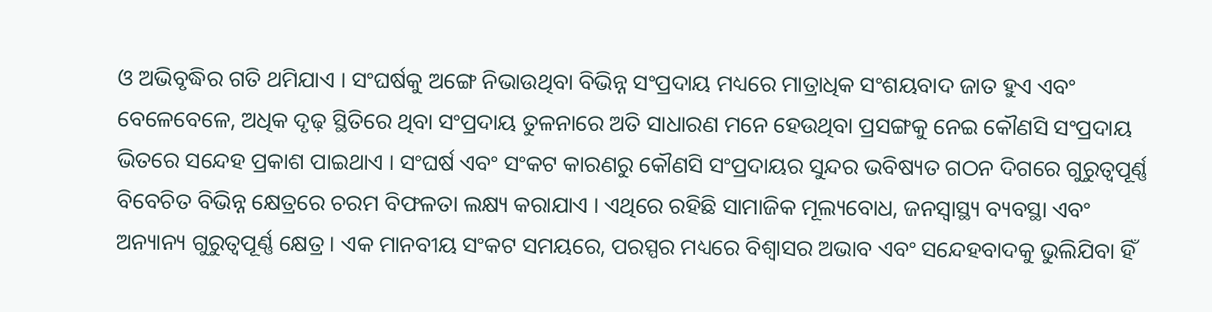ଓ ଅଭିବୃଦ୍ଧିର ଗତି ଥମିଯାଏ । ସଂଘର୍ଷକୁ ଅଙ୍ଗେ ନିଭାଉଥିବା ବିଭିନ୍ନ ସଂପ୍ରଦାୟ ମଧ୍ୟରେ ମାତ୍ରାଧିକ ସଂଶୟବାଦ ଜାତ ହୁଏ ଏବଂ ବେଳେବେଳେ, ଅଧିକ ଦୃଢ଼ ସ୍ଥିତିରେ ଥିବା ସଂପ୍ରଦାୟ ତୁଳନାରେ ଅତି ସାଧାରଣ ମନେ ହେଉଥିବା ପ୍ରସଙ୍ଗକୁ ନେଇ କୌଣସି ସଂପ୍ରଦାୟ ଭିତରେ ସନ୍ଦେହ ପ୍ରକାଶ ପାଇଥାଏ । ସଂଘର୍ଷ ଏବଂ ସଂକଟ କାରଣରୁ କୌଣସି ସଂପ୍ରଦାୟର ସୁନ୍ଦର ଭବିଷ୍ୟତ ଗଠନ ଦିଗରେ ଗୁରୁତ୍ବପୂର୍ଣ୍ଣ ବିବେଚିତ ବିଭିନ୍ନ କ୍ଷେତ୍ରରେ ଚରମ ବିଫଳତା ଲକ୍ଷ୍ୟ କରାଯାଏ । ଏଥିରେ ରହିଛି ସାମାଜିକ ମୂଲ୍ୟବୋଧ, ଜନସ୍ବାସ୍ଥ୍ୟ ବ୍ୟବସ୍ଥା ଏବଂ ଅନ୍ୟାନ୍ୟ ଗୁରୁତ୍ବପୂର୍ଣ୍ଣ କ୍ଷେତ୍ର । ଏକ ମାନବୀୟ ସଂକଟ ସମୟରେ, ପରସ୍ପର ମଧ୍ୟରେ ବିଶ୍ବାସର ଅଭାବ ଏବଂ ସନ୍ଦେହବାଦକୁ ଭୁଲିଯିବା ହିଁ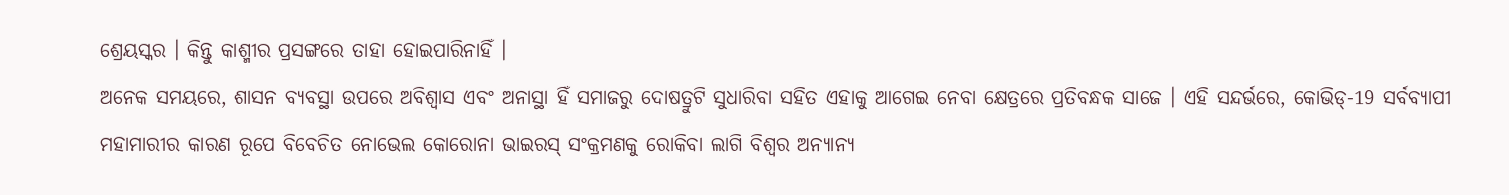ଶ୍ରେୟସ୍କର । କିନ୍ତୁ କାଶ୍ମୀର ପ୍ରସଙ୍ଗରେ ତାହା ହୋଇପାରିନାହିଁ ।
ଅନେକ ସମୟରେ, ଶାସନ ବ୍ୟବସ୍ଥା ଉପରେ ଅବିଶ୍ବାସ ଏବଂ ଅନାସ୍ଥା ହିଁ ସମାଜରୁ ଦୋଷତ୍ରୁଟି ସୁଧାରିବା ସହିତ ଏହାକୁ ଆଗେଇ ନେବା କ୍ଷେତ୍ରରେ ପ୍ରତିବନ୍ଧକ ସାଜେ । ଏହି ସନ୍ଦର୍ଭରେ, କୋଭିଡ୍-19 ସର୍ବବ୍ୟାପୀ ମହାମାରୀର କାରଣ ରୂପେ ବିବେଚିତ ନୋଭେଲ କୋରୋନା ଭାଇରସ୍ ସଂକ୍ରମଣକୁ ରୋକିବା ଲାଗି ବିଶ୍ବର ଅନ୍ୟାନ୍ୟ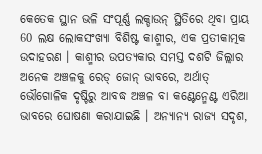କେତେକ ସ୍ଥାନ ଭଳି ସଂପୂର୍ଣ୍ଣ ଲକ୍ଡାଉନ୍ ସ୍ଥିତିରେ ଥିବା ପ୍ରାୟ 60 ଲକ୍ଷ ଲୋକସଂଖ୍ୟା ବିଶିଷ୍ଟ କାଶ୍ମୀର, ଏକ ପ୍ରତୀକାତ୍ମକ ଉଦାହରଣ । କାଶ୍ମୀର ଉପତ୍ୟକାର ସମସ୍ତ ଦଶଟି ଜିଲ୍ଲାର ଅନେକ ଅଞ୍ଚଳକୁ ରେଡ୍ ଜୋନ୍ ଭାବରେ, ଅର୍ଥାତ୍ ଭୌଗୋଳିକ ଦୃଷ୍ଟିରୁ ଆବଦ୍ଧ ଅଞ୍ଚଳ ବା କଣ୍ଟେନ୍ମେଣ୍ଟ ଏରିଆ ଭାବରେ ଘୋଷଣା କରାଯାଇଛି । ଅନ୍ୟାନ୍ୟ ରାଜ୍ୟ ସଦୃଶ,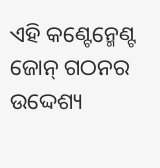ଏହି କଣ୍ଟେନ୍ମେଣ୍ଟ ଜୋନ୍ ଗଠନର ଉଦ୍ଦେଶ୍ୟ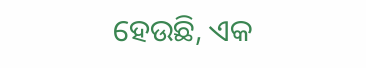ହେଉଛି, ଏକ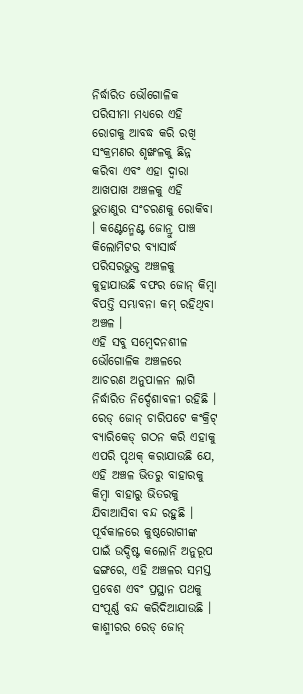ନିର୍ଦ୍ଧାରିତ ଭୌଗୋଳିକ ପରିସୀମା ମଧ୍ୟରେ ଏହି ରୋଗକୁ ଆବଦ୍ଧ କରି ରଖି ସଂକ୍ରମଣର ଶୃଙ୍ଖଳକୁ ଛିନ୍ନ କରିବା ଏବଂ ଏହା ଦ୍ବାରା ଆଖପାଖ ଅଞ୍ଚଳକୁ ଏହି ଭୁତାଣୁର ସଂଚରଣକୁ ରୋକିବା । କଣ୍ଟେନ୍ମେଣ୍ଟ ଜୋନ୍ରୁ ପାଞ୍ଚ କିଲୋମିଟର ବ୍ୟାସାର୍ଦ୍ଧ ପରିସରଭୁକ୍ତ ଅଞ୍ଚଳକୁ କୁହାଯାଉଛି ବଫର ଜୋନ୍ କିମ୍ବା ବିପତ୍ତି ସମ୍ଭାବନା କମ୍ ରହିଥିବା ଅଞ୍ଚଳ ।
ଏହି ସବୁ ସମ୍ବେଦନଶୀଳ ଭୌଗୋଳିକ ଅଞ୍ଚଳରେ ଆଚରଣ ଅନୁପାଳନ ଲାଗି ନିର୍ଦ୍ଧାରିତ ନିର୍ଦ୍ଦେଶାବଳୀ ରହିଛି । ରେଡ୍ ଜୋନ୍ ଚାରିପଟେ କଂକ୍ରିଟ୍ ବ୍ୟାରିକେଡ୍ ଗଠନ କରି ଏହାକୁ ଏପରି ପୃଥକ୍ କରାଯାଉଛି ଯେ, ଏହି ଅଞ୍ଚଳ ଭିତରୁ ବାହାରକୁ କିମ୍ବା ବାହାରୁ ଭିତରକୁ ଯିବାଆସିବା ବନ୍ଦ ରହୁଛି । ପୂର୍ବକାଳରେ କୁଷ୍ଠରୋଗୀଙ୍କ ପାଇଁ ଉଦ୍ଦିଷ୍ଟ କଲୋନି ଅନୁରୂପ ଢଙ୍ଗରେ, ଏହି ଅଞ୍ଚଳର ସମସ୍ତ ପ୍ରବେଶ ଏବଂ ପ୍ରସ୍ଥାନ ପଥକୁ ସଂପୂର୍ଣ୍ଣ ବନ୍ଦ କରିଦିଆଯାଉଛି । କାଶ୍ମୀରର ରେଡ୍ ଜୋନ୍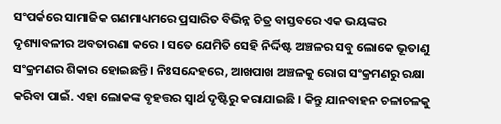ସଂପର୍କରେ ସାମାଜିକ ଗଣମାଧ୍ୟମରେ ପ୍ରସାରିତ ବିଭିନ୍ନ ଚିତ୍ର ବାସ୍ତବରେ ଏକ ଭୟଙ୍କର ଦୃଶ୍ୟାବଳୀର ଅବତାରଣା କରେ । ସତେ ଯେମିତି ସେହି ନିର୍ଦ୍ଦିଷ୍ଟ ଅଞ୍ଚଳର ସବୁ ଲୋକେ ଭୂତାଣୁ ସଂକ୍ରମଣର ଶିକାର ହୋଇଛନ୍ତି । ନିଃସନ୍ଦେହରେ, ଆଖପାଖ ଅଞ୍ଚଳକୁ ରୋଗ ସଂକ୍ରମଣରୁ ରକ୍ଷା କରିବା ପାଇଁ. ଏହା ଲୋକଙ୍କ ବୃହତ୍ତର ସ୍ବାର୍ଥ ଦୃଷ୍ଟିରୁ କରାଯାଇଛି । କିନ୍ତୁ ଯାନବାହନ ଚଳାଚଳକୁ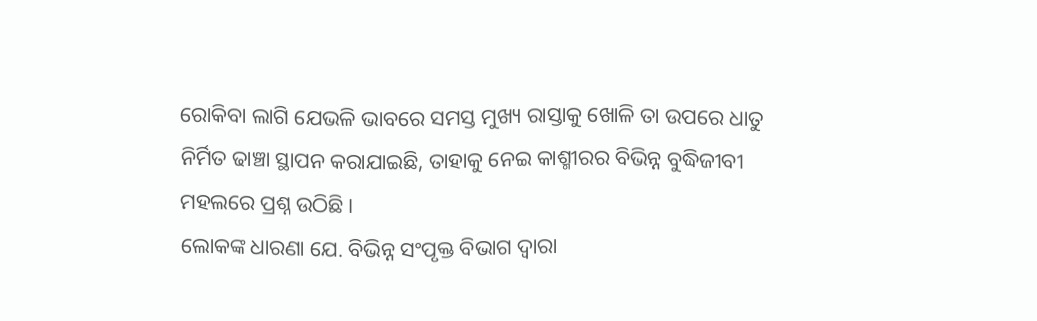ରୋକିବା ଲାଗି ଯେଭଳି ଭାବରେ ସମସ୍ତ ମୁଖ୍ୟ ରାସ୍ତାକୁ ଖୋଳି ତା ଉପରେ ଧାତୁ ନିର୍ମିତ ଢାଞ୍ଚା ସ୍ଥାପନ କରାଯାଇଛି, ତାହାକୁ ନେଇ କାଶ୍ମୀରର ବିଭିନ୍ନ ବୁଦ୍ଧିଜୀବୀ ମହଲରେ ପ୍ରଶ୍ନ ଉଠିଛି ।
ଲୋକଙ୍କ ଧାରଣା ଯେ. ବିଭିନ୍ନ ସଂପୃକ୍ତ ବିଭାଗ ଦ୍ବାରା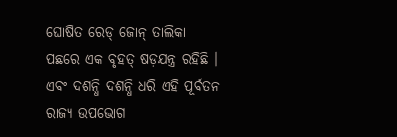ଘୋଷିତ ରେଡ୍ ଜୋନ୍ ତାଲିକା ପଛରେ ଏକ ବୃହତ୍ ଷଡ଼ଯନ୍ତ୍ର ରହିଛି । ଏବଂ ଦଶନ୍ଧି ଦଶନ୍ଧି ଧରି ଏହି ପୂର୍ବତନ ରାଜ୍ୟ ଉପଭୋଗ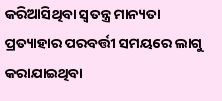କରିଆସିଥିବା ସ୍ବତନ୍ତ୍ର ମାନ୍ୟତା ପ୍ରତ୍ୟାହାର ପରବର୍ତ୍ତୀ ସମୟରେ ଲାଗୁ କରାଯାଇଥିବା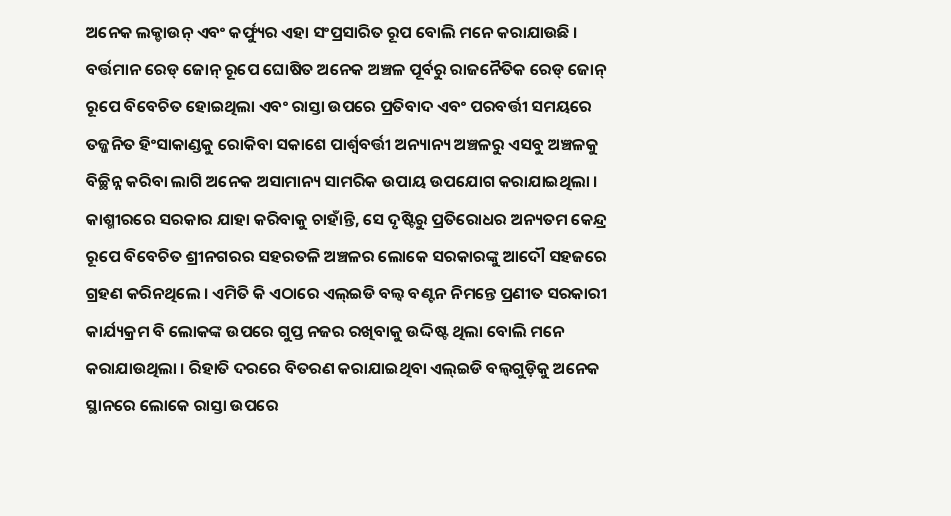ଅନେକ ଲକ୍ଡାଉନ୍ ଏବଂ କର୍ଫ୍ୟୁର ଏହା ସଂପ୍ରସାରିତ ରୂପ ବୋଲି ମନେ କରାଯାଉଛି । ବର୍ତ୍ତମାନ ରେଡ୍ ଜୋନ୍ ରୂପେ ଘୋଷିତ ଅନେକ ଅଞ୍ଚଳ ପୂର୍ବରୁ ରାଜନୈତିକ ରେଡ୍ ଜୋନ୍ ରୂପେ ବିବେଚିତ ହୋଇଥିଲା ଏବଂ ରାସ୍ତା ଉପରେ ପ୍ରତିବାଦ ଏବଂ ପରବର୍ତ୍ତୀ ସମୟରେ ତଜ୍ଜନିତ ହିଂସାକାଣ୍ଡକୁ ରୋକିବା ସକାଶେ ପାର୍ଶ୍ବବର୍ତ୍ତୀ ଅନ୍ୟାନ୍ୟ ଅଞ୍ଚଳରୁ ଏସବୁ ଅଞ୍ଚଳକୁ ବିଚ୍ଛିନ୍ନ କରିବା ଲାଗି ଅନେକ ଅସାମାନ୍ୟ ସାମରିକ ଉପାୟ ଉପଯୋଗ କରାଯାଇଥିଲା ।
କାଶ୍ମୀରରେ ସରକାର ଯାହା କରିବାକୁ ଚାହାଁନ୍ତି, ସେ ଦୃଷ୍ଟିରୁ ପ୍ରତିରୋଧର ଅନ୍ୟତମ କେନ୍ଦ୍ର ରୂପେ ବିବେଚିତ ଶ୍ରୀନଗରର ସହରତଳି ଅଞ୍ଚଳର ଲୋକେ ସରକାରଙ୍କୁ ଆଦୌ ସହଜରେ ଗ୍ରହଣ କରିନଥିଲେ । ଏମିତି କି ଏଠାରେ ଏଲ୍ଇଡି ବଲ୍ବ ବଣ୍ଟନ ନିମନ୍ତେ ପ୍ରଣୀତ ସରକାରୀ କାର୍ଯ୍ୟକ୍ରମ ବି ଲୋକଙ୍କ ଉପରେ ଗୁପ୍ତ ନଜର ରଖିବାକୁ ଉଦ୍ଦିଷ୍ଟ ଥିଲା ବୋଲି ମନେ କରାଯାଉଥିଲା । ରିହାତି ଦରରେ ବିତରଣ କରାଯାଇଥିବା ଏଲ୍ଇଡି ବଲ୍ବଗୁଡ଼ିକୁ ଅନେକ ସ୍ଥାନରେ ଲୋକେ ରାସ୍ତା ଉପରେ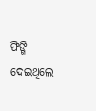ଫିଙ୍ଗି ଦେଇଥିଲେ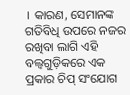। କାରଣ, ସେମାନଙ୍କ ଗତିବିଧି ଉପରେ ନଜର ରଖିବା ଲାଗି ଏହି ବଲ୍ବଗୁଡ଼ିକରେ ଏକ ପ୍ରକାର ଚିପ୍ ସଂଯୋଗ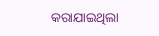କରାଯାଇଥିଲା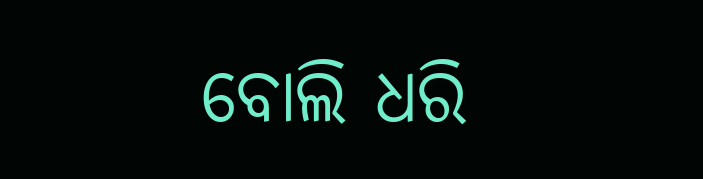ବୋଲି ଧରି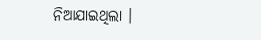ନିଆଯାଇଥିଲା ।